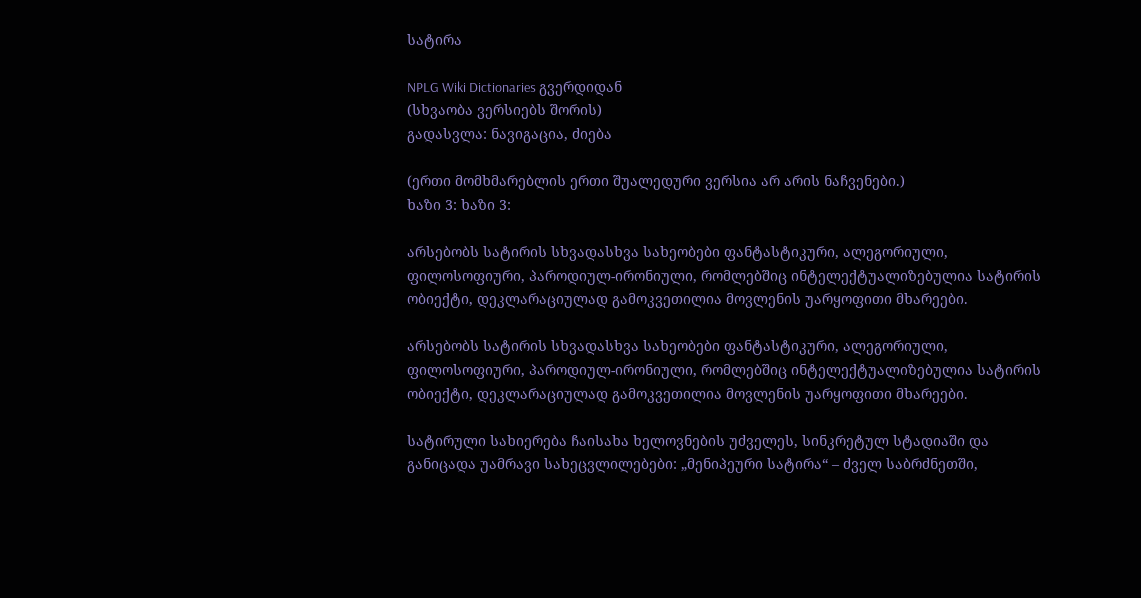სატირა

NPLG Wiki Dictionaries გვერდიდან
(სხვაობა ვერსიებს შორის)
გადასვლა: ნავიგაცია, ძიება

(ერთი მომხმარებლის ერთი შუალედური ვერსია არ არის ნაჩვენები.)
ხაზი 3: ხაზი 3:

არსებობს სატირის სხვადასხვა სახეობები ფანტასტიკური, ალეგორიული, ფილოსოფიური, პაროდიულ-ირონიული, რომლებშიც ინტელექტუალიზებულია სატირის ობიექტი, დეკლარაციულად გამოკვეთილია მოვლენის უარყოფითი მხარეები.

არსებობს სატირის სხვადასხვა სახეობები ფანტასტიკური, ალეგორიული, ფილოსოფიური, პაროდიულ-ირონიული, რომლებშიც ინტელექტუალიზებულია სატირის ობიექტი, დეკლარაციულად გამოკვეთილია მოვლენის უარყოფითი მხარეები.

სატირული სახიერება ჩაისახა ხელოვნების უძველეს, სინკრეტულ სტადიაში და განიცადა უამრავი სახეცვლილებები: „მენიპეური სატირა“ – ძველ საბრძნეთში,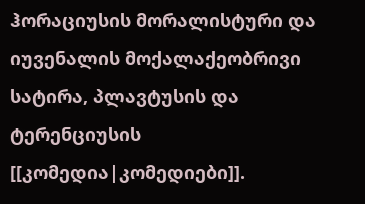ჰორაციუსის მორალისტური და იუვენალის მოქალაქეობრივი სატირა, პლავტუსის და ტერენციუსის [[კომედია|კომედიები]].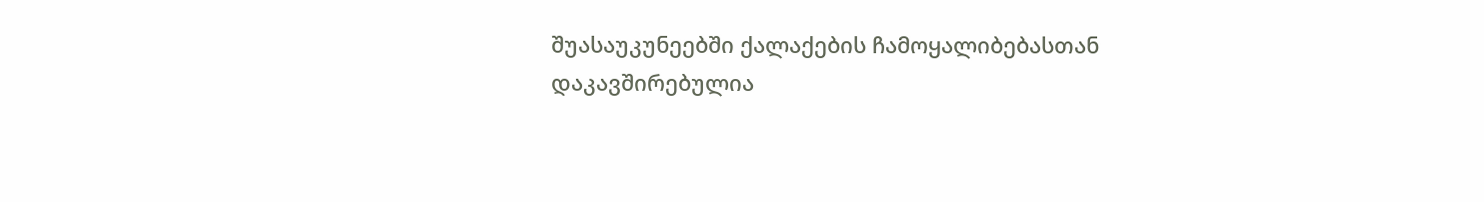შუასაუკუნეებში ქალაქების ჩამოყალიბებასთან დაკავშირებულია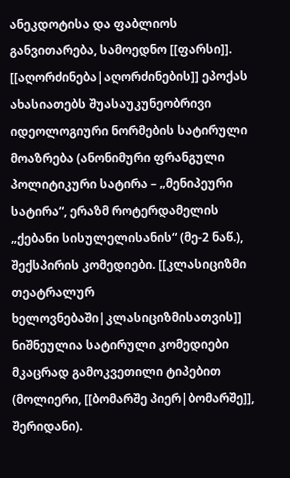ანეკდოტისა და ფაბლიოს განვითარება, სამოედნო [[ფარსი]]. [[აღორძინება|აღორძინების]] ეპოქას ახასიათებს შუასაუკუნეობრივი იდეოლოგიური ნორმების სატირული მოაზრება (ანონიმური ფრანგული პოლიტიკური სატირა – „მენიპეური სატირა“, ერაზმ როტერდამელის „ქებანი სისულელისანის“ (მე-2 ნაწ.), შექსპირის კომედიები. [[კლასიციზმი თეატრალურ ხელოვნებაში|კლასიციზმისათვის]] ნიშნეულია სატირული კომედიები მკაცრად გამოკვეთილი ტიპებით (მოლიერი, [[ბომარშე პიერ|ბომარშე]], შერიდანი).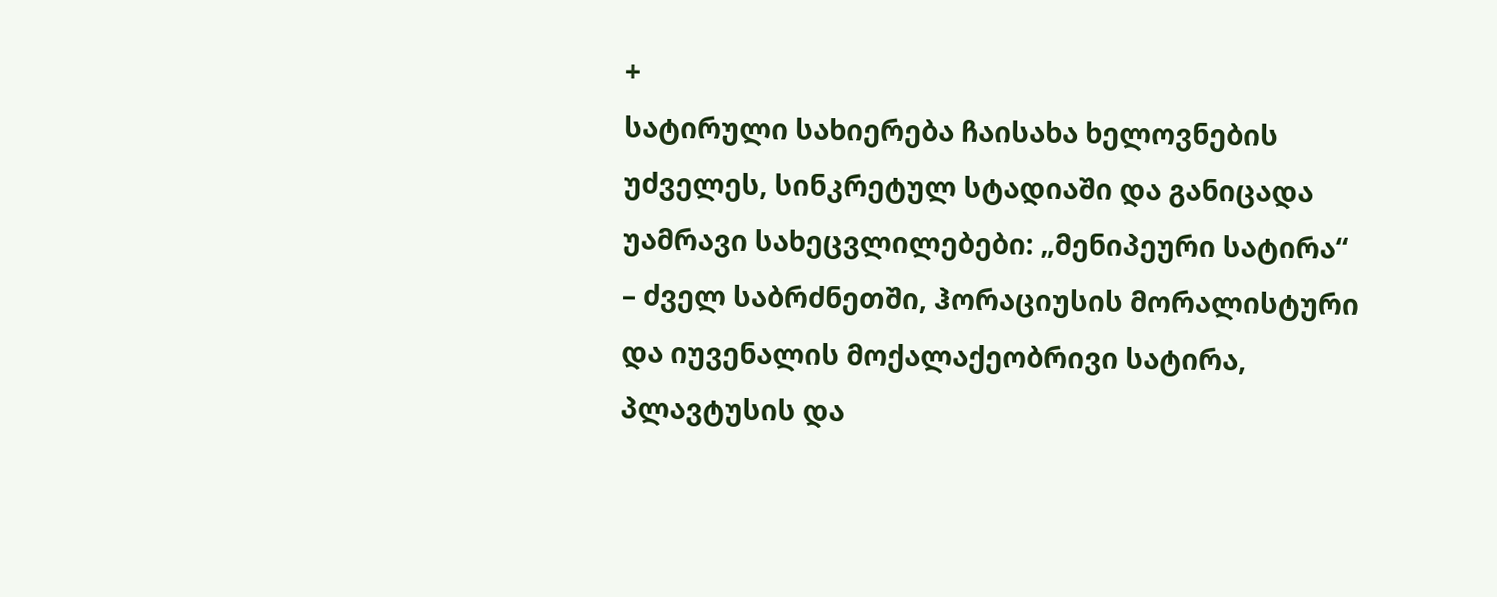+
სატირული სახიერება ჩაისახა ხელოვნების უძველეს, სინკრეტულ სტადიაში და განიცადა უამრავი სახეცვლილებები: „მენიპეური სატირა“ – ძველ საბრძნეთში, ჰორაციუსის მორალისტური და იუვენალის მოქალაქეობრივი სატირა, პლავტუსის და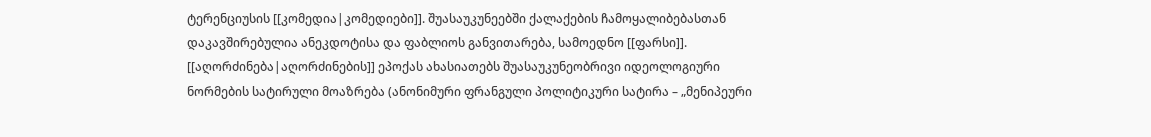ტერენციუსის [[კომედია|კომედიები]]. შუასაუკუნეებში ქალაქების ჩამოყალიბებასთან დაკავშირებულია ანეკდოტისა და ფაბლიოს განვითარება, სამოედნო [[ფარსი]]. [[აღორძინება|აღორძინების]] ეპოქას ახასიათებს შუასაუკუნეობრივი იდეოლოგიური ნორმების სატირული მოაზრება (ანონიმური ფრანგული პოლიტიკური სატირა – „მენიპეური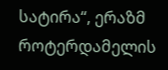სატირა“, ერაზმ როტერდამელის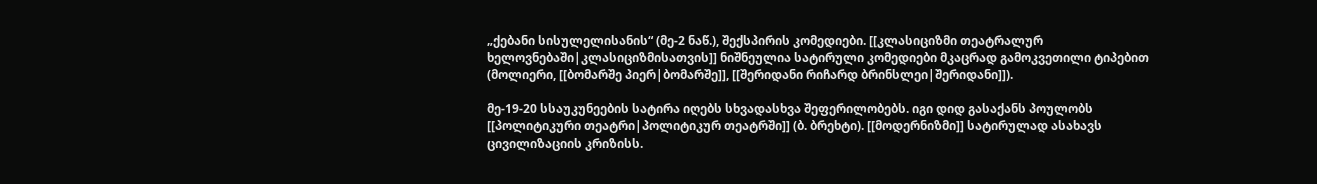„ქებანი სისულელისანის“ (მე-2 ნაწ.), შექსპირის კომედიები. [[კლასიციზმი თეატრალურ ხელოვნებაში|კლასიციზმისათვის]] ნიშნეულია სატირული კომედიები მკაცრად გამოკვეთილი ტიპებით (მოლიერი, [[ბომარშე პიერ|ბომარშე]], [[შერიდანი რიჩარდ ბრინსლეი|შერიდანი]]).

მე-19-20 სსაუკუნეების სატირა იღებს სხვადასხვა შეფერილობებს. იგი დიდ გასაქანს პოულობს [[პოლიტიკური თეატრი|პოლიტიკურ თეატრში]] (ბ. ბრეხტი). [[მოდერნიზმი]] სატირულად ასახავს ცივილიზაციის კრიზისს.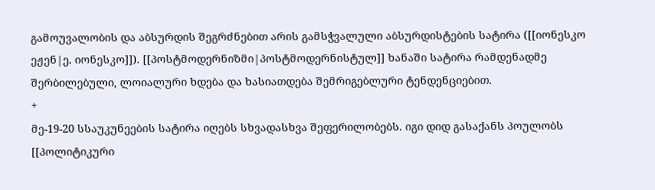გამოუვალობის და აბსურდის შეგრძნებით არის გამსჭვალული აბსურდისტების სატირა ([[იონესკო ეჟენ|ე. იონესკო]]). [[პოსტმოდერნიზმი|პოსტმოდერნისტულ]] ხანაში სატირა რამდენადმე შერბილებული, ლოიალური ხდება და ხასიათდება შემრიგებლური ტენდენციებით.
+
მე-19-20 სსაუკუნეების სატირა იღებს სხვადასხვა შეფერილობებს. იგი დიდ გასაქანს პოულობს [[პოლიტიკური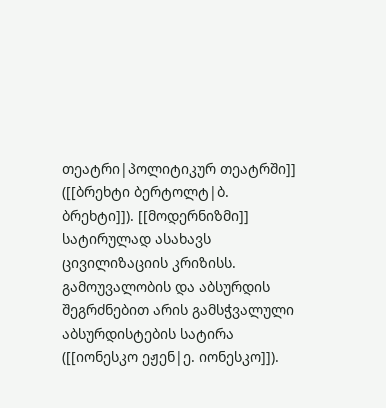თეატრი|პოლიტიკურ თეატრში]] ([[ბრეხტი ბერტოლტ|ბ. ბრეხტი]]). [[მოდერნიზმი]] სატირულად ასახავს ცივილიზაციის კრიზისს. გამოუვალობის და აბსურდის შეგრძნებით არის გამსჭვალული აბსურდისტების სატირა ([[იონესკო ეჟენ|ე. იონესკო]]).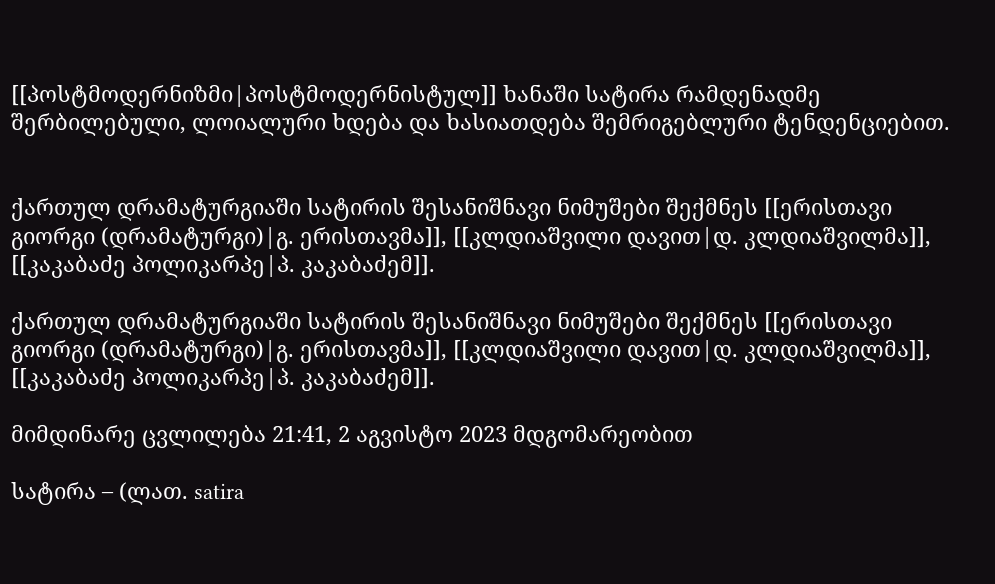[[პოსტმოდერნიზმი|პოსტმოდერნისტულ]] ხანაში სატირა რამდენადმე შერბილებული, ლოიალური ხდება და ხასიათდება შემრიგებლური ტენდენციებით.


ქართულ დრამატურგიაში სატირის შესანიშნავი ნიმუშები შექმნეს [[ერისთავი გიორგი (დრამატურგი)|გ. ერისთავმა]], [[კლდიაშვილი დავით|დ. კლდიაშვილმა]], [[კაკაბაძე პოლიკარპე|პ. კაკაბაძემ]].

ქართულ დრამატურგიაში სატირის შესანიშნავი ნიმუშები შექმნეს [[ერისთავი გიორგი (დრამატურგი)|გ. ერისთავმა]], [[კლდიაშვილი დავით|დ. კლდიაშვილმა]], [[კაკაბაძე პოლიკარპე|პ. კაკაბაძემ]].

მიმდინარე ცვლილება 21:41, 2 აგვისტო 2023 მდგომარეობით

სატირა – (ლათ. satira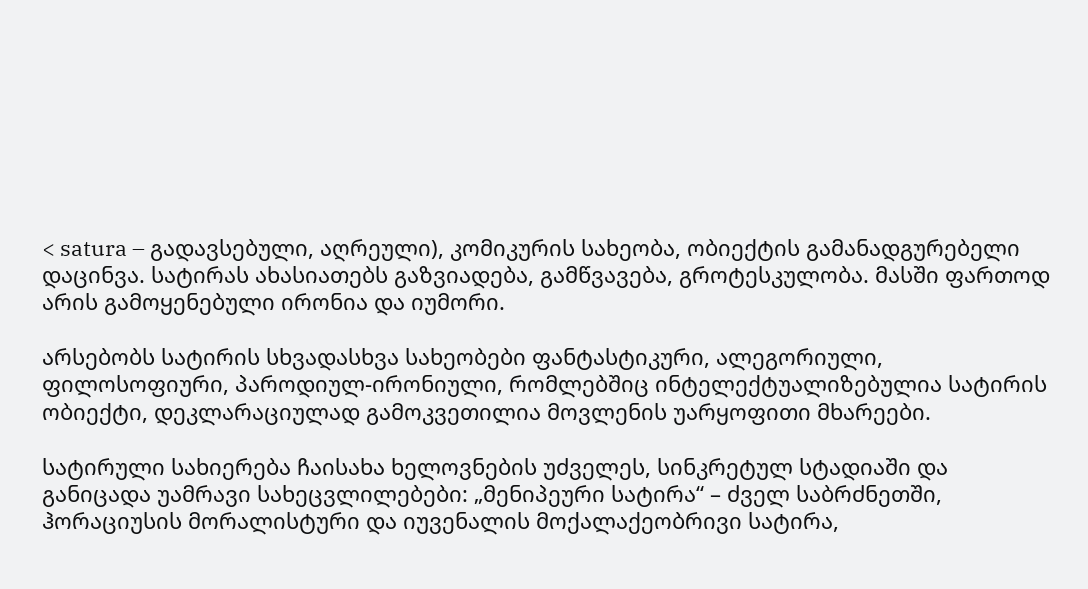< satura – გადავსებული, აღრეული), კომიკურის სახეობა, ობიექტის გამანადგურებელი დაცინვა. სატირას ახასიათებს გაზვიადება, გამწვავება, გროტესკულობა. მასში ფართოდ არის გამოყენებული ირონია და იუმორი.

არსებობს სატირის სხვადასხვა სახეობები ფანტასტიკური, ალეგორიული, ფილოსოფიური, პაროდიულ-ირონიული, რომლებშიც ინტელექტუალიზებულია სატირის ობიექტი, დეკლარაციულად გამოკვეთილია მოვლენის უარყოფითი მხარეები.

სატირული სახიერება ჩაისახა ხელოვნების უძველეს, სინკრეტულ სტადიაში და განიცადა უამრავი სახეცვლილებები: „მენიპეური სატირა“ – ძველ საბრძნეთში, ჰორაციუსის მორალისტური და იუვენალის მოქალაქეობრივი სატირა,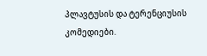პლავტუსის და ტერენციუსის კომედიები.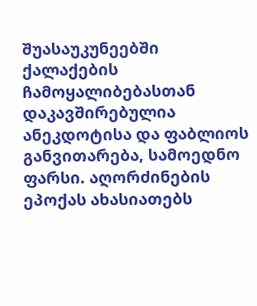შუასაუკუნეებში ქალაქების ჩამოყალიბებასთან დაკავშირებულია ანეკდოტისა და ფაბლიოს განვითარება, სამოედნო ფარსი. აღორძინების ეპოქას ახასიათებს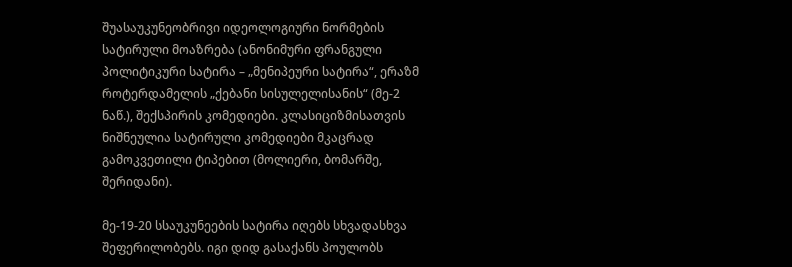შუასაუკუნეობრივი იდეოლოგიური ნორმების სატირული მოაზრება (ანონიმური ფრანგული პოლიტიკური სატირა – „მენიპეური სატირა“, ერაზმ როტერდამელის „ქებანი სისულელისანის“ (მე-2 ნაწ.), შექსპირის კომედიები. კლასიციზმისათვის ნიშნეულია სატირული კომედიები მკაცრად გამოკვეთილი ტიპებით (მოლიერი, ბომარშე, შერიდანი).

მე-19-20 სსაუკუნეების სატირა იღებს სხვადასხვა შეფერილობებს. იგი დიდ გასაქანს პოულობს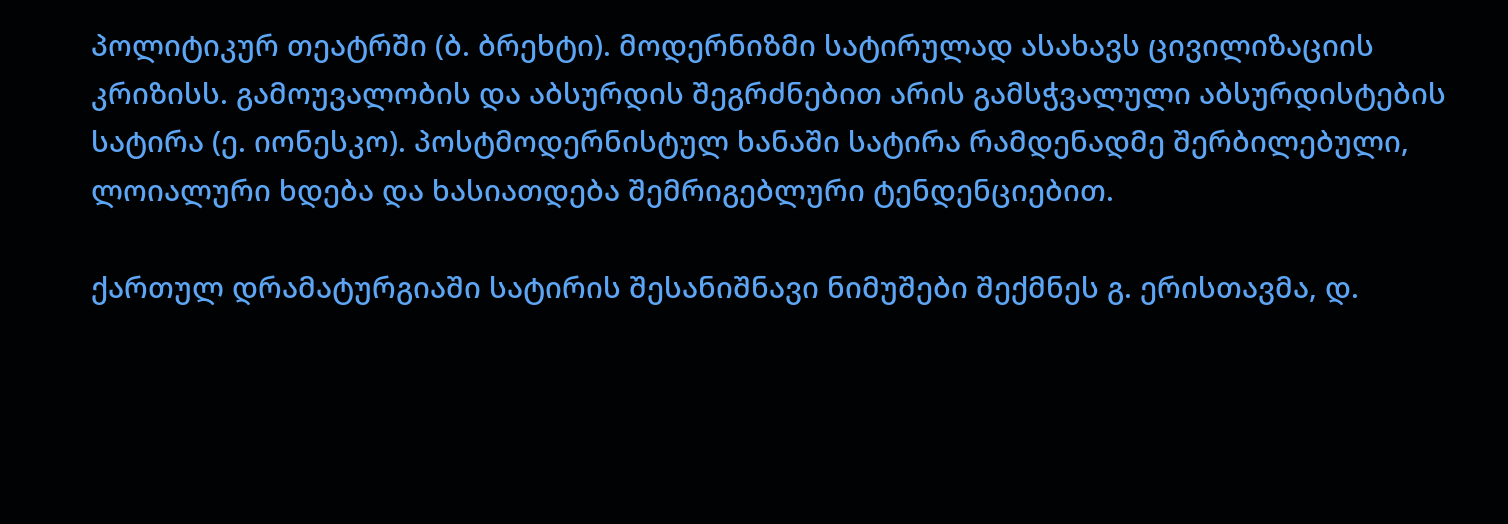პოლიტიკურ თეატრში (ბ. ბრეხტი). მოდერნიზმი სატირულად ასახავს ცივილიზაციის კრიზისს. გამოუვალობის და აბსურდის შეგრძნებით არის გამსჭვალული აბსურდისტების სატირა (ე. იონესკო). პოსტმოდერნისტულ ხანაში სატირა რამდენადმე შერბილებული, ლოიალური ხდება და ხასიათდება შემრიგებლური ტენდენციებით.

ქართულ დრამატურგიაში სატირის შესანიშნავი ნიმუშები შექმნეს გ. ერისთავმა, დ.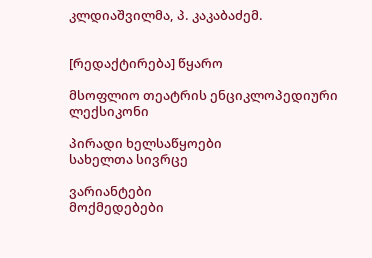კლდიაშვილმა, პ. კაკაბაძემ.


[რედაქტირება] წყარო

მსოფლიო თეატრის ენციკლოპედიური ლექსიკონი

პირადი ხელსაწყოები
სახელთა სივრცე

ვარიანტები
მოქმედებები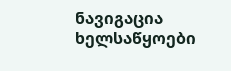ნავიგაცია
ხელსაწყოები